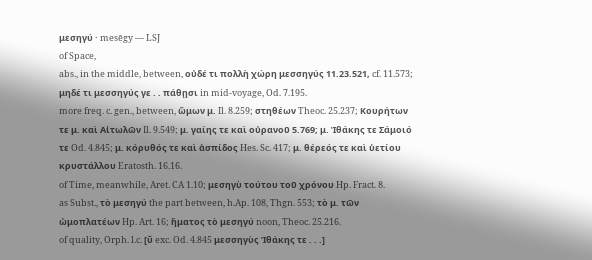μεσηγύ · mesēgy — LSJ
of Space,
abs., in the middle, between, οὐδέ τι πολλὴ χώρη μεσσηγύς 11.23.521, cf. 11.573; μηδέ τι μεσσηγύς γε . . πάθῃσι in mid-voyage, Od. 7.195.
more freq. c. gen., between, ὤμων μ. Il. 8.259; στηθέων Theoc. 25.237; Κουρήτων τε μ. καὶ Αἰτωλῶν Il. 9.549; μ. γαίης τε καὶ οὐρανοῦ 5.769; μ. Ἰθάκης τε Σάμοιό τε Od. 4.845; μ. κόρυθός τε καὶ ἀσπίδος Hes. Sc. 417; μ. θέρεός τε καὶ ὑετίου κρυστάλλου Eratosth. 16.16.
of Time, meanwhile, Aret. CA 1.10; μεσηγὺ τούτου τοῦ χρόνου Hp. Fract. 8.
as Subst., τὸ μεσηγύ the part between, h.Ap. 108, Thgn. 553; τὸ μ. τῶν ὠμοπλατέων Hp. Art. 16; ἤματος τὸ μεσηγύ noon, Theoc. 25.216.
of quality, Orph. l.c. [ῠ exc. Od. 4.845 μεσσηγὺς Ἰθάκης τε . . .]